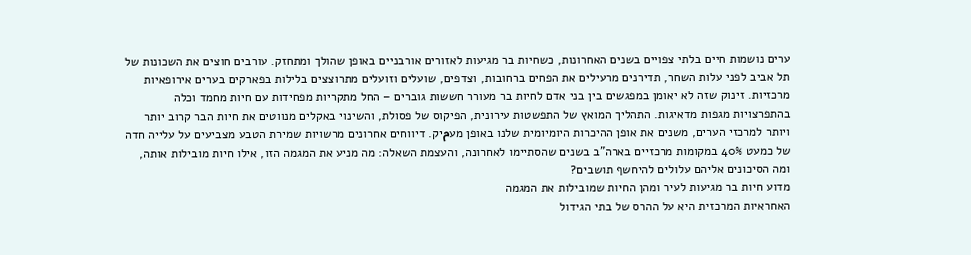ערים נושמות חיים בלתי צפויים בשנים האחרונות, כשחיות בר מגיעות לאזורים אורבניים באופן שהולך ומתחזק. עורבים חוצים את השכונות של תל אביב לפני עלות השחר, תדירנים מרעילים את הפחים ברחובות, וצדפים, שועלים וזועלים מתרוצצים בלילות בפארקים בערים אירופאיות מרכזיות. זינוק שזה לא יאומן במפגשים בין בני אדם לחיות בר מעורר חששות גוברים – החל מתקריות מפחידות עם חיות מחמד וכלה בהתפרצויות מגפות מדאיגות. התהליך המואץ של התפשטות עירונית, הפיקוס של פסולת, והשינוי באקלים מנווטים את חיות הבר קרוב יותר ויותר למרכזי הערים, משנים את אופן ההיכרות היומיומית שלנו באופן מעمיק. דיווחים אחרונים מרשויות שמירת הטבע מצביעים על עלייה חדה של כמעט 40% במקומות מרכזיים בארה"ב בשנים שהסתיימו לאחרונה, והעצמת השאלה: מה מניע את המגמה הזו, אילו חיות מובילות אותה, ומה הסיכונים אליהם עלולים להיחשף תושבים?
מדוע חיות בר מגיעות לעיר ומהן החיות שמובילות את המגמה
האחראיות המרכזית היא על ההרס של בתי הגידול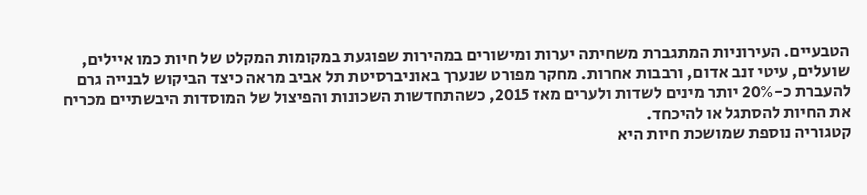הטבעיים. העירוניות המתגברת משחיתה יערות ומישורים במהירות שפוגעת במקומות המקלט של חיות כמו איילים, שועלים, עיטי זנב אדום, ורבבות אחרות. מחקר מפורט שנערך באוניברסיטת תל אביב מראה כיצד הביקוש לבנייה גרם להעברת כ-20% יותר מינים לשדות ולערים מאז 2015, כשהתחדשות השכונות והפיצול של המוסדות היבשתיים מכריח את החיות להסתגל או להיכחד.
קטגוריה נוספת שמושכת חיות היא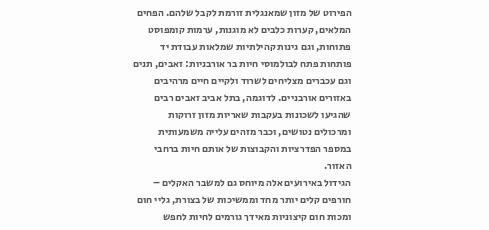הפירוט של מזון שמאנגלית זורמת לקבל שלהם. הפחים המלאים, קערות כלבים לא מוגנות, ערמות קומפוסט פתוחות, וגם גינות קהילתיות שמלאות עבודת יד פותחות פתח לבולמוסי חיות בר אורבניות: זאבים, תנים וגם עכברים מצליחים לשרוד ולקיים חיים מרהיבים באזורים אורבניים. לדוגמה, בתל אביב זאבים רבים שהגיעו לשכונות בעקבות שאריות מזון זרוקות ומרכולים נטושים, וכבר מזהים עלייה משמעותית במספר הפדרציות והקבוצות של אותם חיות ברחבי האזור.
הגידול באירועים אלה מיוחס גם למשבר האקלים – חורפים קלים יותר מחד וממשיכות של בצורת, גליי חום ומכות חום קיצוניות מאידך גורמים לחיות לחפש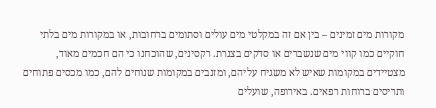מקורות מים זמינים – בין אם זה במקלטי מים עולים וסתומים ברחובות, או במקורות מים בלתי חוקיים כמו קווי מים שנשברים או סדקים בצנרת. רקסינים, שהוכחנו כי הם חכמים מאוד, מצטיידים במקומות שאיש לא משגיח עליהם, ומזנבים במקומות שנוחים להם, כמו מכסים פתוחים ותריסים ברוחות רפאים. באירופה, שועלים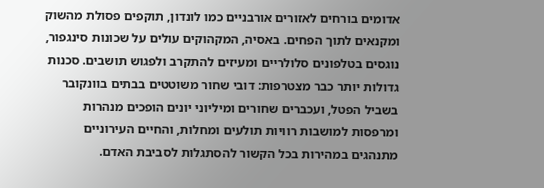אדומים בורחים לאזורים אורבניים כמו לונדון, תוקפים פסולת מהשוק ומקנאים לתוך הפחים. באסיה, המקהוקים עולים על שכונות סינגפור, נוגסים בטלפונים סלולריים ומעיזים להתקרב ולפגוש תושבים. סכנות גדולות יותר כבר מצטרפות: דובי שחור משוטטים בבתים בוונקובר בשביל הפטל, ועכברים שחורים ומיליוני יונים הופכים מנהרות ומרפסות למושבות רוויות תולעים ומחלות, והחיים העירוניים מתנהגים במהירות בכל הקשור להסתגלות לסביבת האדם.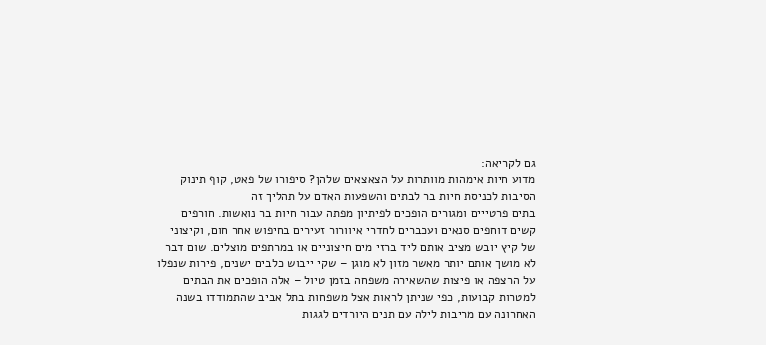גם לקריאה:
מדוע חיות אימהות מוותרות על הצאצאים שלהן? סיפורו של פאט, קוף תינוק
הסיבות לכניסת חיות בר לבתים והשפעות האדם על תהליך זה
בתים פרטייים ומגורים הופכים לפיתיון מפתה עבור חיות בר נואשות. חורפים קשים דוחפים סנאים ועכברים לחדרי איוורור זעירים בחיפוש אחר חום, וקיצוני של קיץ יובש מציב אותם ליד ברזי מים חיצוניים או במרתפים מוצלים. שום דבר לא מושך אותם יותר מאשר מזון לא מוגן – שקי ייבוש כלבים ישנים, פירות שנפלו על הרצפה או פיצות שהשאירה משפחה בזמן טיול – אלה הופכים את הבתים למטרות קבועות, כפי שניתן לראות אצל משפחות בתל אביב שהתמודדו בשנה האחרונה עם מריבות לילה עם תנים היורדים לגגות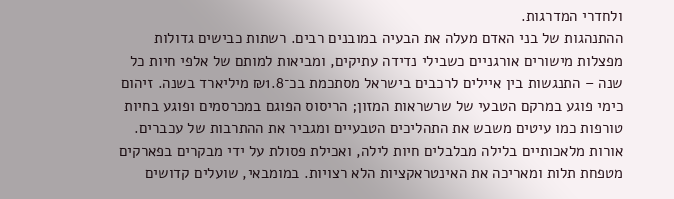ולחדרי המדרגות.
ההתנהגות של בני האדם מעלה את הבעיה במובנים רבים. רשתות כבישים גדולות מפצלות מישורים אורגניים כשבילי נדידה עתיקים, ומביאות למותם של אלפי חיות כל שנה – התנגשות בין איילים לרכבים בישראל מסתכמת בכ־₪1.8 מיליארד בשנה. זיהום כימי פוגע במרקם הטבעי של שרשראות המזון; הריסוס הפוגם במכרסמים ופוגע בחיות טורפות כמו עיטים משבש את התהליכים הטבעיים ומגביר את ההתרבות של עכברים. אורות מלאכותיים בלילה מבלבלים חיות לילה, ואכילת פסולת על ידי מבקרים בפארקים מטפחת תלות ומאריכה את האינטראקציות הלא רצויות. במומבאי, שועלים קדושים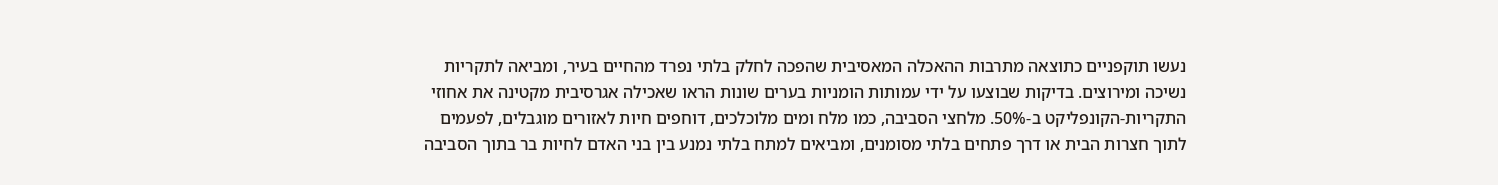נעשו תוקפניים כתוצאה מתרבות ההאכלה המאסיבית שהפכה לחלק בלתי נפרד מהחיים בעיר, ומביאה לתקריות נשיכה ומירוצים. בדיקות שבוצעו על ידי עמותות הומניות בערים שונות הראו שאכילה אגרסיבית מקטינה את אחוזי התקריות-הקונפליקט ב-50%. מלחצי הסביבה, כמו מלח ומים מלוכלכים, דוחפים חיות לאזורים מוגבלים, לפעמים לתוך חצרות הבית או דרך פתחים בלתי מסומנים, ומביאים למתח בלתי נמנע בין בני האדם לחיות בר בתוך הסביבה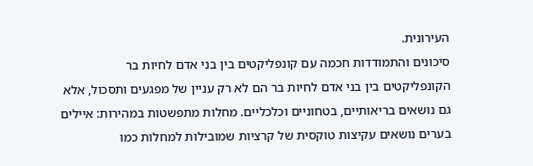העירונית.
סיכונים והתמודדות חכמה עם קונפליקטים בין בני אדם לחיות בר
הקונפליקטים בין בני אדם לחיות בר הם לא רק עניין של מפגעים ותסכול, אלא גם נושאים בריאותיים, בטחוניים וכלכליים. מחלות מתפשטות במהירות: איילים בערים נושאים עקיצות טוקסית של קרציות שמובילות למחלות כמו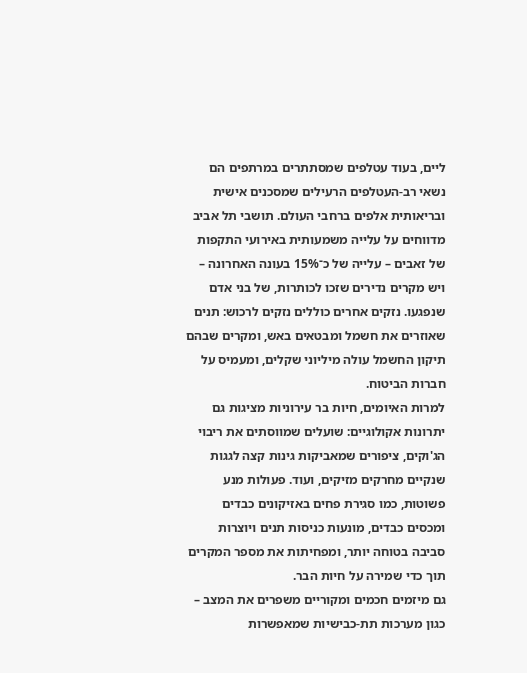ליים, בעוד עטלפים שמסתתרים במרתפים הם נשאי רב-העטלפים הרעילים שמסכנים אישית ובריאותית אלפים ברחבי העולם. תושבי תל אביב מדווחים על עלייה משמעותית באירועי התקפות של זאבים – עלייה של כ־15% בעונה האחרונה – ויש מקרים נדירים שזכו לכותרות, של בני אדם שנפגעו. נזקים אחרים כוללים נזקים לרכוש: תנים שאוזרים את חשמל ומבטאים באש, ומקרים שבהם תיקון החשמל עולה מיליוני שקלים, ומעמיס על חברות הביטוח.
למרות האיומים, חיות בר עירוניות מציגות גם יתרונות אקולוגיים: שועלים שמווסתים את ריבוי הג'וקים, ציפורים שמאביקות גינות קצה לגגות שנקיים מחרקים מזיקים, ועוד. פעולות מנע פשוטות, כמו סגירת פחים באזיקונים כבדים ומכסים כבדים, מונעות כניסות תנים ויוצרות סביבה בטוחה יותר, ומפחיתות את מספר המקרים תוך כדי שמירה על חיות הבר.
גם מיזמים חכמים ומקוריים משפרים את המצב – כגון מערכות תת-כבישיות שמאפשרות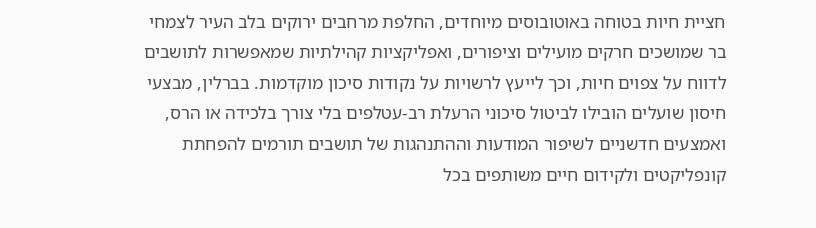חציית חיות בטוחה באוטובוסים מיוחדים, החלפת מרחבים ירוקים בלב העיר לצמחי בר שמושכים חרקים מועילים וציפורים, ואפליקציות קהילתיות שמאפשרות לתושבים לדווח על צפוים חיות, וכך לייעץ לרשויות על נקודות סיכון מוקדמות. בברלין, מבצעי חיסון שועלים הובילו לביטול סיכוני הרעלת רב-עטלפים בלי צורך בלכידה או הרס, ואמצעים חדשניים לשיפור המודעות וההתנהגות של תושבים תורמים להפחתת קונפליקטים ולקידום חיים משותפים בכל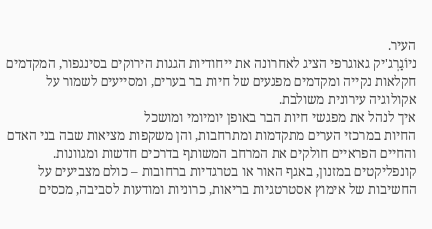העיר.
ניוֹגַרְג'יק גאוגרפי הציג לאחרונה את ייחודיות הגגות הירוקים בסינגפור, המקדמים חקלאות נקייה ומקדמים מפגעים של חיות בר בערים, ומסייעים לשמור על אקולוגיה עירונית משולבת.
איך לנהל את מפגשי חיות הבר באופן יומיומי ומושכל
החיות במרכזי הערים מתקדמות ומתרחבות, והן משקפות מציאות שבה בני האדם והחיים הפראיים חולקים את המרחב המשותף בדרכים חדשות ומגוונות. קונפליקטים במזנון, באגף האור או בטרגדיות ברחובות – כולם מצביעים על החשיבות של אימוץ אסטרטגיות בריאות, כרוניות ומודעות לסביבה, מכסים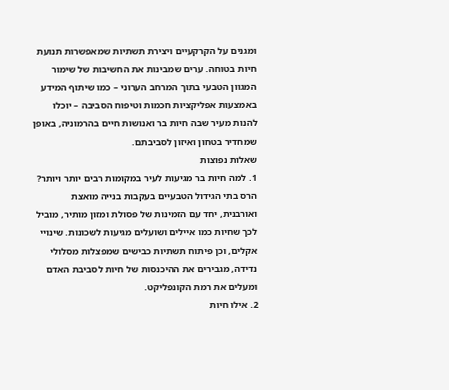ומגנים על הקרקעיים ויצירת תשתיות שמאפשרות תנועת חיות בטוחה. ערים שמבינות את החשיבות של שימור המגוון הטבעי בתוך המרחב הערוני – כמו שיתוף המידע באמצעות אפליקציות חכמות וטיפוח הסביבה – יוכלו להנות מעיר שבה חיות בר ואנושות חיים בהרמוניה, באופן שמחדיר בטחון ואיזון לסביבתם.
שאלות נפוצות
1. למה חיות בר מגיעות לעיר במקומות רבים יותר ויותר?
הרס בתי הגידול הטבעיים בעקבות בנייה מואצת ואורבנית, יחד עם הזמינות של פסולת ומזון מותיר, מוביל לכך שחיות כמו איילים ושועלים מגיעות לשכונות. שינויי אקלים, וכן פיתוח תשתיות כבישים שמפצלות מסלולי נדידה, מגבירים את ההיכנסות של חיות לסביבת האדם ומעלים את רמת הקונפליקט.
2. אילו חיות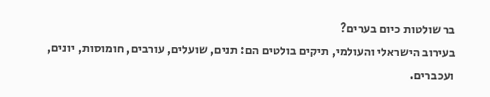בר שולטות כיום בערים?
בעירוב הישראלי והעולמי, תיקים בולטים הם: תנים, שועלים, עורבים, חומוסות, יונים, ועכברים.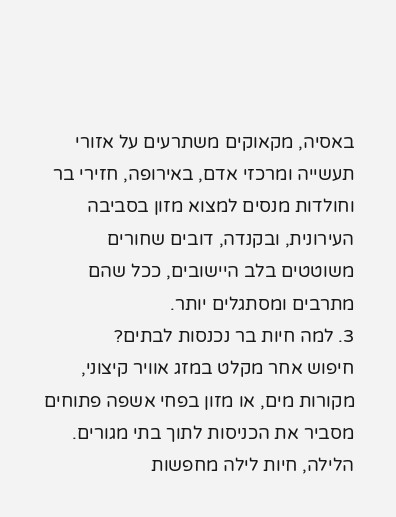באסיה, מקאוקים משתרעים על אזורי תעשייה ומרכזי אדם, באירופה, חזירי בר וחולדות מנסים למצוא מזון בסביבה העירונית, ובקנדה, דובים שחורים משוטטים בלב היישובים, ככל שהם מתרבים ומסתגלים יותר.
3. למה חיות בר נכנסות לבתים?
חיפוש אחר מקלט במזג אוויר קיצוני, מקורות מים, או מזון בפחי אשפה פתוחים מסביר את הכניסות לתוך בתי מגורים. הלילה, חיות לילה מחפשות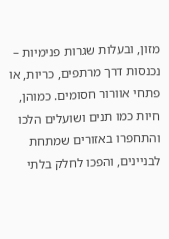מזון, ובעלות שגרות פנימיות – נכנסות דרך מרתפים, כריות, או פתחי אוורור חסומים. כמוהן, חיות כמו תנים ושועלים הלכו והתחפרו באזורים שמתחת לבניינים, והפכו לחלק בלתי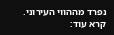נפרד מההווי העירוני.
קרא עוד: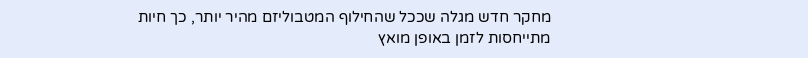מחקר חדש מגלה שככל שהחילוף המטבוליזם מהיר יותר, כך חיות מתייחסות לזמן באופן מואץ